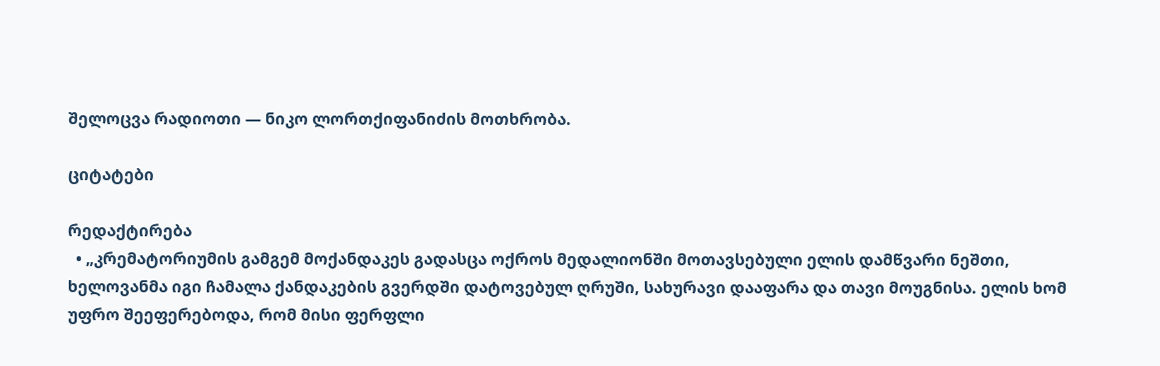შელოცვა რადიოთი — ნიკო ლორთქიფანიძის მოთხრობა.

ციტატები

რედაქტირება
  • „კრემატორიუმის გამგემ მოქანდაკეს გადასცა ოქროს მედალიონში მოთავსებული ელის დამწვარი ნეშთი, ხელოვანმა იგი ჩამალა ქანდაკების გვერდში დატოვებულ ღრუში, სახურავი დააფარა და თავი მოუგნისა. ელის ხომ უფრო შეეფერებოდა, რომ მისი ფერფლი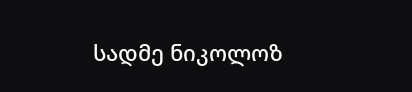სადმე ნიკოლოზ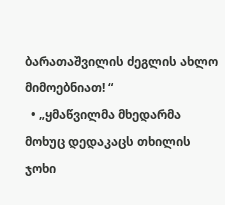ბარათაშვილის ძეგლის ახლო მიმოებნიათ! “
  • „ყმაწვილმა მხედარმა მოხუც დედაკაცს თხილის ჯოხი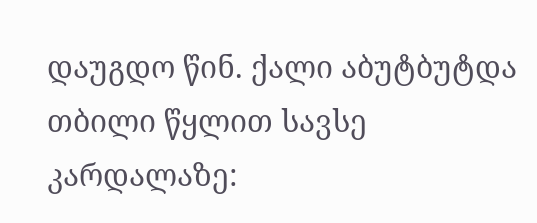დაუგდო წინ. ქალი აბუტბუტდა თბილი წყლით სავსე კარდალაზე: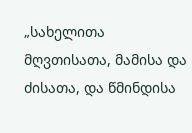„სახელითა მღვთისათა, მამისა და ძისათა, და წმინდისა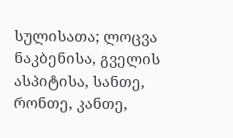სულისათა; ლოცვა ნაკბენისა, გველის ასპიტისა, სანთე, რონთე, კანთე,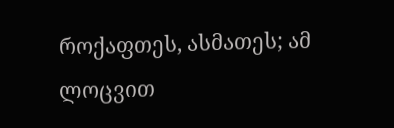როქაფთეს, ასმათეს; ამ ლოცვით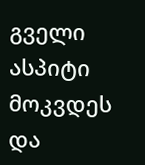გველი ასპიტი მოკვდეს და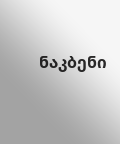ნაკბენი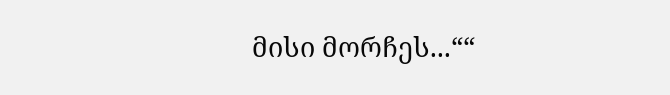მისი მორჩეს...““